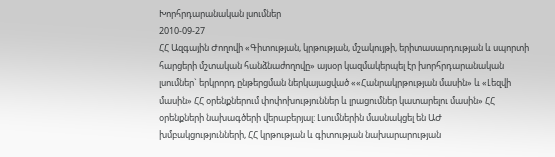Խորհրդարանական լսումներ
2010-09-27
ՀՀ Ազգային Ժողովի «Գիտության, կրթության, մշակույթի, երիտասարդության և սպորտի հարցերի մշտական հանձնաժողովը» այսօր կազմակերպել էր խորհրդարանական լսումներ` երկրորդ ընթերցման ներկայացված ««Հանրակրթության մասին» և «Լեզվի մասին» ՀՀ օրենքներում փոփոխություններ և լրացումներ կատարելու մասին» ՀՀ օրենքների նախագծերի վերաբերյալ: Լսումներին մասնակցել են ԱԺ խմբակցությունների, ՀՀ կրթության և գիտության նախարարության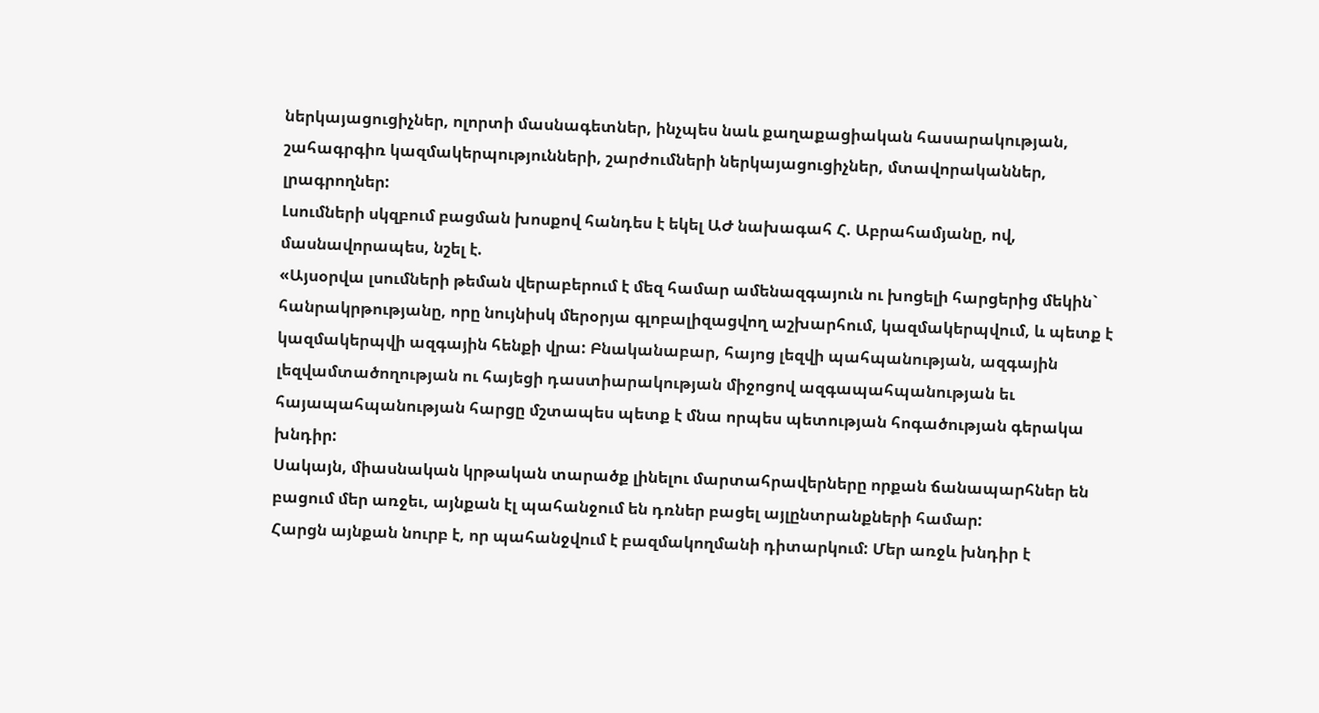ներկայացուցիչներ, ոլորտի մասնագետներ, ինչպես նաև քաղաքացիական հասարակության, շահագրգիռ կազմակերպությունների, շարժումների ներկայացուցիչներ, մտավորականներ, լրագրողներ:
Լսումների սկզբում բացման խոսքով հանդես է եկել ԱԺ նախագահ Հ. Աբրահամյանը, ով, մասնավորապես, նշել է.
«Այսօրվա լսումների թեման վերաբերում է մեզ համար ամենազգայուն ու խոցելի հարցերից մեկին` հանրակրթությանը, որը նույնիսկ մերօրյա գլոբալիզացվող աշխարհում, կազմակերպվում, և պետք է կազմակերպվի ազգային հենքի վրա: Բնականաբար, հայոց լեզվի պահպանության, ազգային լեզվամտածողության ու հայեցի դաստիարակության միջոցով ազգապահպանության եւ հայապահպանության հարցը մշտապես պետք է մնա որպես պետության հոգածության գերակա խնդիր:
Սակայն, միասնական կրթական տարածք լինելու մարտահրավերները որքան ճանապարհներ են բացում մեր առջեւ, այնքան էլ պահանջում են դռներ բացել այլընտրանքների համար:
Հարցն այնքան նուրբ է, որ պահանջվում է բազմակողմանի դիտարկում: Մեր առջև խնդիր է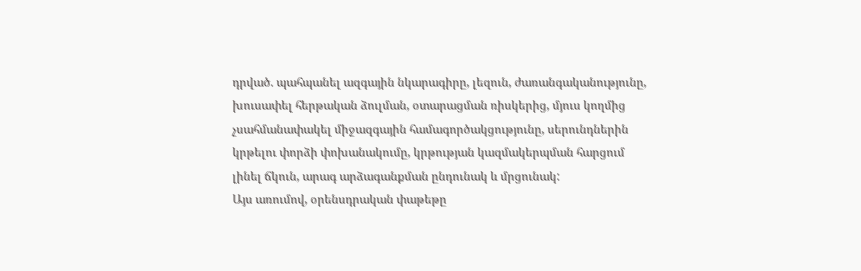դրված. պահպանել ազգային նկարագիրը, լեզուն, ժառանգականությունը, խուսափել հերթական ձուլման, օտարացման ռիսկերից, մյուս կողմից չսահմանափակել միջազգային համագործակցությունը, սերունդներին կրթելու փորձի փոխանակումը, կրթության կազմակերպման հարցում լինել ճկուն, արագ արձագանքման ընդունակ և մրցունակ:
Այս առումով, օրենսդրական փաթեթը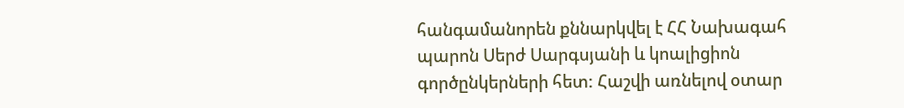հանգամանորեն քննարկվել է ՀՀ Նախագահ պարոն Սերժ Սարգսյանի և կոալիցիոն գործընկերների հետ: Հաշվի առնելով օտար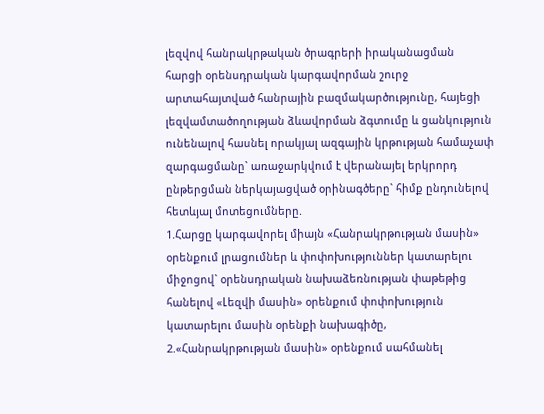լեզվով հանրակրթական ծրագրերի իրականացման հարցի օրենսդրական կարգավորման շուրջ արտահայտված հանրային բազմակարծությունը, հայեցի լեզվամտածողության ձևավորման ձգտումը և ցանկություն ունենալով հասնել որակյալ ազգային կրթության համաչափ զարգացմանը` առաջարկվում է վերանայել երկրորդ ընթերցման ներկայացված օրինագծերը` հիմք ընդունելով հետևյալ մոտեցումները.
1.Հարցը կարգավորել միայն «Հանրակրթության մասին» օրենքում լրացումներ և փոփոխություններ կատարելու միջոցով` օրենսդրական նախաձեռնության փաթեթից հանելով «Լեզվի մասին» օրենքում փոփոխություն կատարելու մասին օրենքի նախագիծը,
2.«Հանրակրթության մասին» օրենքում սահմանել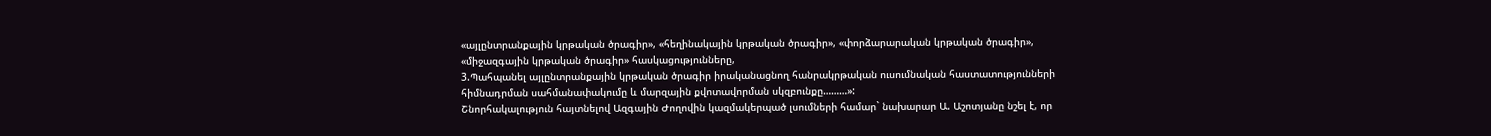«այլընտրանքային կրթական ծրագիր», «հեղինակային կրթական ծրագիր», «փորձարարական կրթական ծրագիր», «միջազգային կրթական ծրագիր» հասկացությունները,
3.Պահպանել այլընտրանքային կրթական ծրագիր իրականացնող հանրակրթական ուսումնական հաստատությունների հիմնադրման սահմանափակումը և մարզային քվոտավորման սկզբունքը………»:
Շնորհակալություն հայտնելով Ազգային Ժողովին կազմակերպած լսումների համար` նախարար Ա. Աշոտյանը նշել է, որ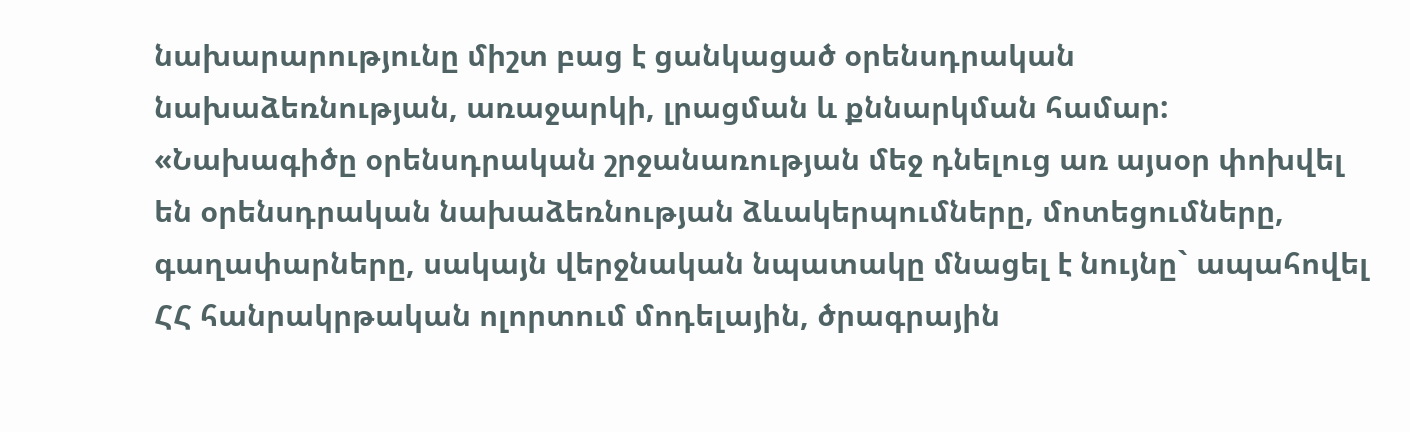նախարարությունը միշտ բաց է ցանկացած օրենսդրական նախաձեռնության, առաջարկի, լրացման և քննարկման համար: «Նախագիծը օրենսդրական շրջանառության մեջ դնելուց առ այսօր փոխվել են օրենսդրական նախաձեռնության ձևակերպումները, մոտեցումները, գաղափարները, սակայն վերջնական նպատակը մնացել է նույնը` ապահովել ՀՀ հանրակրթական ոլորտում մոդելային, ծրագրային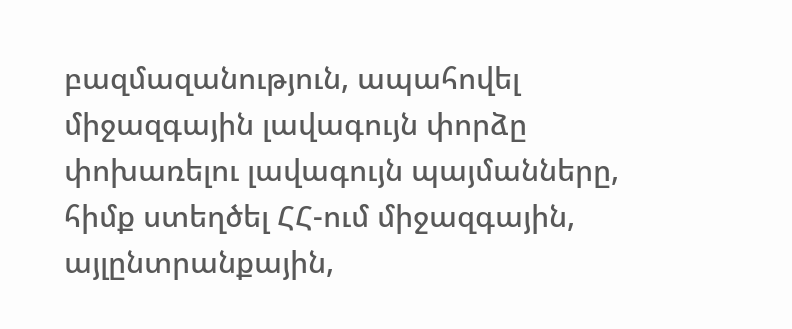բազմազանություն, ապահովել միջազգային լավագույն փորձը փոխառելու լավագույն պայմանները, հիմք ստեղծել ՀՀ-ում միջազգային, այլընտրանքային,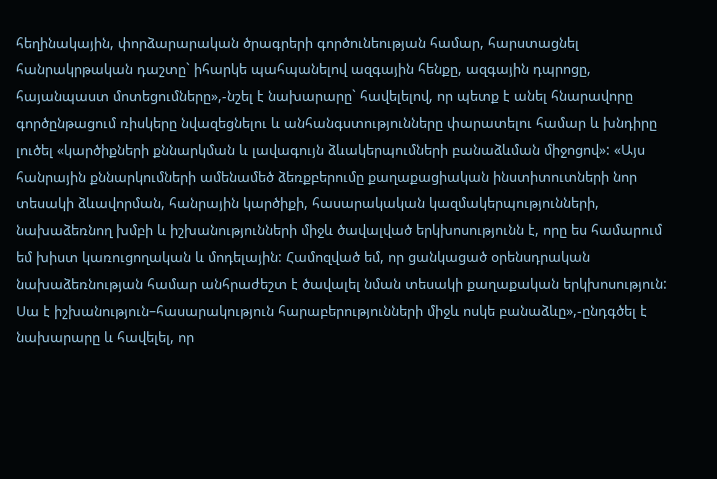հեղինակային, փորձարարական ծրագրերի գործունեության համար, հարստացնել հանրակրթական դաշտը` իհարկե պահպանելով ազգային հենքը, ազգային դպրոցը, հայանպաստ մոտեցումները»,-նշել է նախարարը` հավելելով, որ պետք է անել հնարավորը գործընթացում ռիսկերը նվազեցնելու և անհանգստությունները փարատելու համար և խնդիրը լուծել «կարծիքների քննարկման և լավագույն ձևակերպումների բանաձևման միջոցով»: «Այս հանրային քննարկումների ամենամեծ ձեռքբերումը քաղաքացիական ինստիտուտների նոր տեսակի ձևավորման, հանրային կարծիքի, հասարակական կազմակերպությունների, նախաձեռնող խմբի և իշխանությունների միջև ծավալված երկխոսությունն է, որը ես համարում եմ խիստ կառուցողական և մոդելային: Համոզված եմ, որ ցանկացած օրենսդրական նախաձեռնության համար անհրաժեշտ է ծավալել նման տեսակի քաղաքական երկխոսություն: Սա է իշխանություն–հասարակություն հարաբերությունների միջև ոսկե բանաձևը»,-ընդգծել է նախարարը և հավելել, որ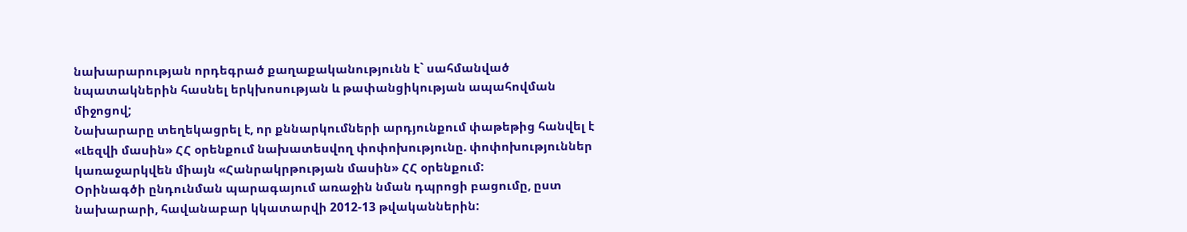նախարարության որդեգրած քաղաքականությունն է` սահմանված նպատակներին հասնել երկխոսության և թափանցիկության ապահովման միջոցով;
Նախարարը տեղեկացրել է, որ քննարկումների արդյունքում փաթեթից հանվել է «Լեզվի մասին» ՀՀ օրենքում նախատեսվող փոփոխությունը. փոփոխություններ կառաջարկվեն միայն «Հանրակրթության մասին» ՀՀ օրենքում:
Օրինագծի ընդունման պարագայում առաջին նման դպրոցի բացումը, ըստ նախարարի, հավանաբար կկատարվի 2012-13 թվականներին: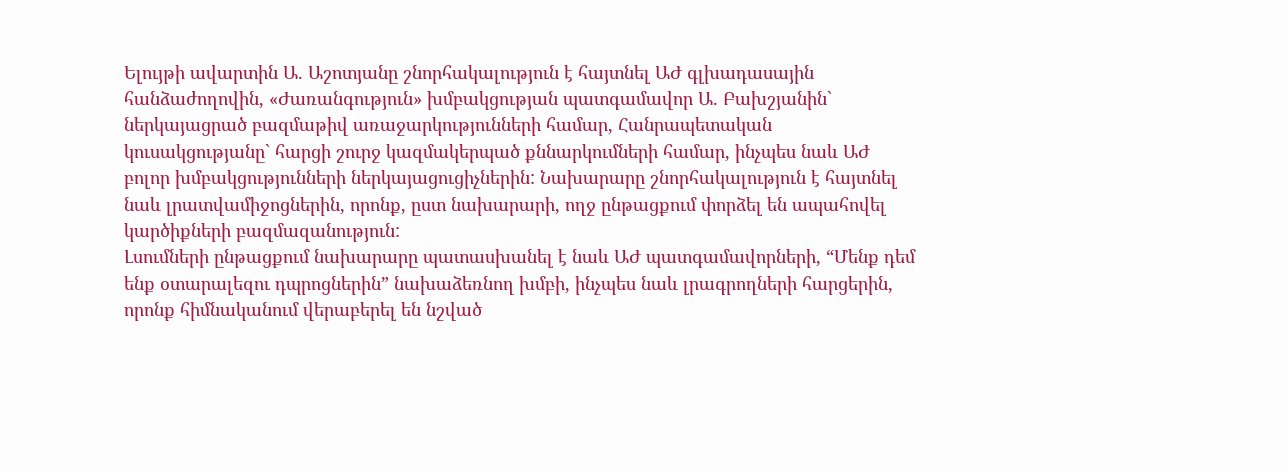Ելույթի ավարտին Ա. Աշոտյանը շնորհակալություն է հայտնել ԱԺ գլխադասային հանձաժողովին, «Ժառանգություն» խմբակցության պատգամավոր Ա. Բախշյանին` ներկայացրած բազմաթիվ առաջարկությունների համար, Հանրապետական կուսակցությանը` հարցի շուրջ կազմակերպած քննարկումների համար, ինչպես նաև ԱԺ բոլոր խմբակցությունների ներկայացուցիչներին: Նախարարը շնորհակալություն է հայտնել նաև լրատվամիջոցներին, որոնք, ըստ նախարարի, ողջ ընթացքում փորձել են ապահովել կարծիքների բազմազանություն:
Լսումների ընթացքում նախարարը պատասխանել է նաև ԱԺ պատգամավորների, “Մենք դեմ ենք օտարալեզու դպրոցներին” նախաձեռնող խմբի, ինչպես նաև լրագրողների հարցերին, որոնք հիմնականում վերաբերել են նշված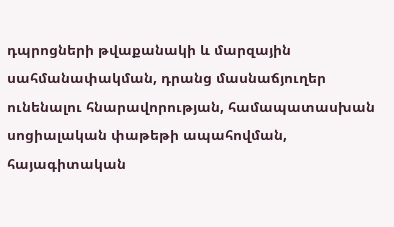դպրոցների թվաքանակի և մարզային սահմանափակման, դրանց մասնաճյուղեր ունենալու հնարավորության, համապատասխան սոցիալական փաթեթի ապահովման, հայագիտական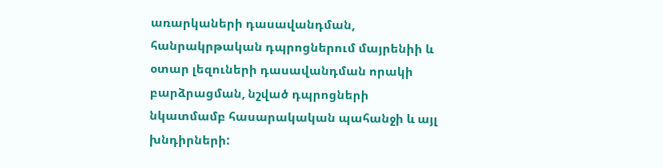առարկաների դասավանդման, հանրակրթական դպրոցներում մայրենիի և օտար լեզուների դասավանդման որակի բարձրացման, նշված դպրոցների նկատմամբ հասարակական պահանջի և այլ խնդիրների: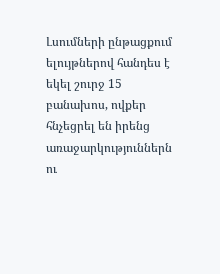Լսումների ընթացքում ելույթներով հանդես է եկել շուրջ 15 բանախոս, ովքեր հնչեցրել են իրենց առաջարկություններն ու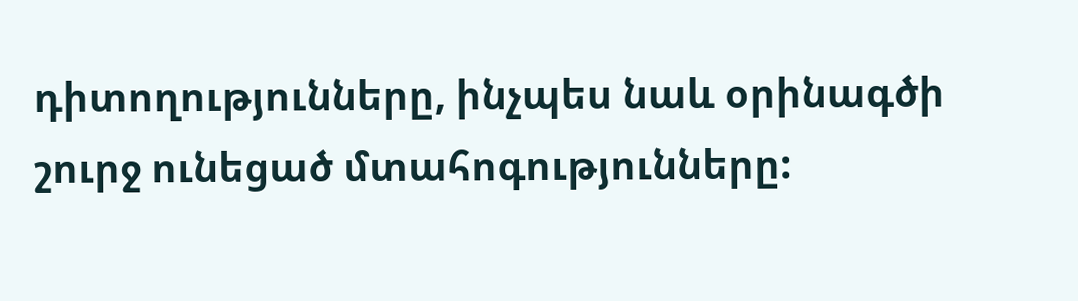դիտողությունները, ինչպես նաև օրինագծի շուրջ ունեցած մտահոգությունները: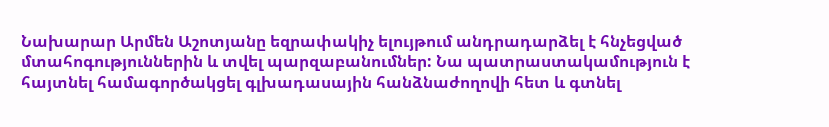Նախարար Արմեն Աշոտյանը եզրափակիչ ելույթում անդրադարձել է հնչեցված մտահոգություններին և տվել պարզաբանումներ: Նա պատրաստակամություն է հայտնել համագործակցել գլխադասային հանձնաժողովի հետ և գտնել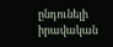ընդունելի իրավական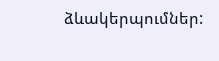ձևակերպումներ: